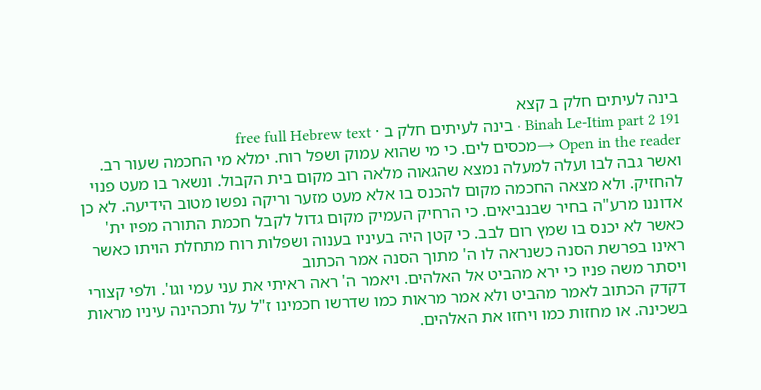בינה לעיתים חלק ב קצא
Binah Le-Itim part 2 191 · בינה לעיתים חלק ב · free full Hebrew text
Open in the reader →מכסים לים. כי מי שהוא עמוק ושפל רוח. ימלא מי החכמה שעור רב. ואשר גבה לבו ועלה למעלה נמצא שהגאוה מלאה רוב מקום בית הקבול. ונשאר בו מעט פנוי להחזיק. ולא מצאה החכמה מקום להכנס בו אלא מעט מזער וריקה נפשו מטוב הידיעה. לא כן אדוננו מרע"ה בחיר שבנביאים. כי הרחיק העמיק מקום גדול לקבל חכמת התורה מפיו ית' כאשר לא יכנס בו שמץ רום לבב. כי קטן היה בעיניו בענוה ושפלות רוח מתחלת הויתו כאשר ראינו בפרשת הסנה כשנראה לו ה' מתוך הסנה אמר הכתוב
ויסתר משה פניו כי ירא מהביט אל האלהים. ויאמר ה' ראה ראיתי את עני עמי וגו'. ולפי קצורי דקדק הכתוב לאמר מהביט ולא אמר מראות כמו שדרשו חכמינו ז"ל על ותכהינה עיניו מראות בשכינה. או מחזות כמו ויחזו את האלהים.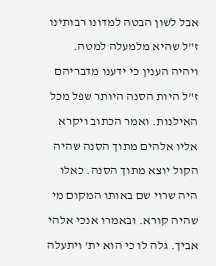אבל לשון הבטה למדונו רבותינו ז"ל שהיא מלמעלה למטה. ויהיה הענין כי ידענו מדבריהם ז"ל היות הסנה היותר שפל מכל האילנות. ואמר הכתוב ויקרא אליו אלהים מתוך הסנה שהיה הקול יוצא מתוך הסנה. כאלו היה שרוי שם באותו המקום מי שהיה קורא. ובאמרו אנכי אלהי אביך. גלה לו כי הוא ית' ויתעלה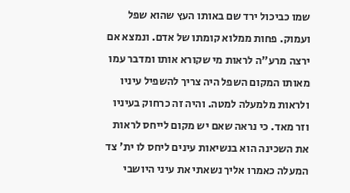שמו כביכול ירד שם באותו העץ שהוא שפל ועמוק. פחות ממלוא קומתו של אדם. ונמצא אם ירצה מרע"ה לראות מי שקורא אותו ומדבר עמו מאותו המקום השפל היה צריך להשפיל עיניו ולראות מלמעלה למטה. והיה זה כרחוק בעיניו וזר מאד. כי נראה שאם יש מקום לייחס לראות את השכינה הוא בנשיאות עינים ליחס לו ית' צד המעלה כאמרו אליך נשאתי את עיני היושבי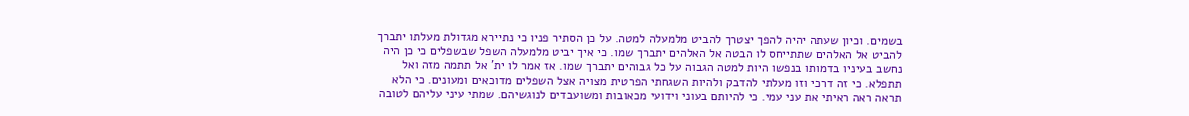בשמים. וכיון שעתה יהיה להפך יצטרך להביט מלמעלה למטה. על כן הסתיר פניו כי נתיירא מגדולת מעלתו יתברך להביט אל האלהים שתתייחס לו הבטה אל האלהים יתברך שמו. כי איך יביט מלמעלה השפל שבשפלים כי כן היה נחשב בעיניו בדמותו בנפשו היות למטה הגבוה על כל גבוהים יתברך שמו. אז אמר לו ית' אל תתמה מזה ואל תתפלא. כי זה דרכי וזו מעלתי להדבק ולהיות השגחתי הפרטית מצויה אצל השפלים מדוכאים ומעונים. כי הלא תראה ראה ראיתי את עני עמי. כי להיותם בעוני וידועי מכאובות ומשועבדים לנוגשיהם. שמתי עיני עליהם לטובה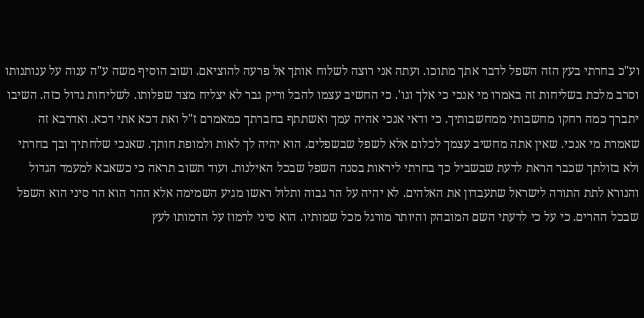וע"כ בחרתי בעץ הזה השפל לדבר אתך מתוכו. ועתה אני רוצה לשלוח אותך אל פרעה להוציאם. ושוב הוסיף משה ע"ה ענוה על ענותנותו וסרב מלכת בשליחות זה באמרו מי אנכי כי אלך וגו'. כי החשיב עצמו להבל וריק גבר לא יצליח מצד שפלותו. לשליחות גדול כזה. השיבו יתברך כמה רחקו מחשבותי ממחשבותיך. כי ודאי אנכי אהיה עמך ואשתתף בחברתך כמאמרם ז"ל ואת דכא אתי דכא. ואדרבא זה שאמרת מי אנכי. שאין אתה מחשיב עצמך לכלום אלא לשפל שבשפלים. הוא יהיה לך לאות ולמופת חותך. שאנכי שלחתיך ובך בחרתי ולא בזולתך שכבר הראת לדעת שבשביל כך בחרתי ליראות בסנה השפל שבכל האילנות. ועוד תשוב תראה כי כשאבא למעמד הגדול והנורא לתת התורה לישראל שתעבדון את האלהים. לא יהיה על הר גבוה ותלול ראשו מגיע השמימה אלא ההר הוא הר סיני הוא השפל שבכל ההרים. כי על כי לדעתי השם המובהק והיותר מורגל מכל שמותיו. הוא סיני לרמוז על הדמותו לעץ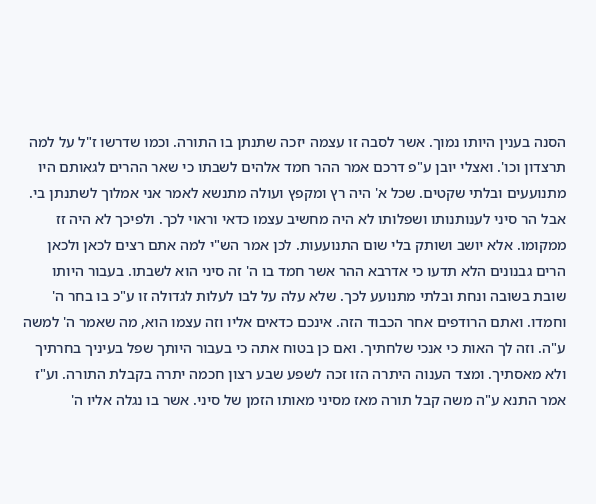הסנה בענין היותו נמוך. אשר לסבה זו עצמה יזכה שתנתן בו התורה. וכמו שדרשו ז"ל על למה תרצדון וכו'. ואצלי יובן ע"פ דרכם אמר ההר חמד אלהים לשבתו כי שאר ההרים לגאותם היו מתנועעים ובלתי שקטים. שכל א' היה רץ ומקפץ ועולה מתנשא לאמר אני אמלוך לשתנתן בי. אבל הר סיני לענותנותו ושפלותו לא היה מחשיב עצמו כדאי וראוי לכך. ולפיכך לא היה זז ממקומו. אלא יושב ושותק בלי שום התנועעות. לכן אמר הש"י למה אתם רצים לכאן ולכאן הרים גבנונים הלא תדעו כי אדרבא ההר אשר חמד בו ה' זה סיני הוא לשבתו. בעבור היותו שובת בשובה ונחת ובלתי מתנועע לכך. שלא עלה על לבו לעלות לגדולה זו ע"כ בו בחר ה' וחמדו. ואתם הרודפים אחר הכבוד הזה. אינכם כדאים אליו וזה עצמו הוא, מה שאמר ה' למשה ע"ה. וזה לך האות כי אנכי שלחתיך. ואם כן בטוח אתה כי בעבור היותך שפל בעיניך בחרתיך ולא מאסתיך. ומצד הענוה היתרה הזו זכה לשפע שבע רצון חכמה יתרה בקבלת התורה. וע"ז אמר התנא ע"ה משה קבל תורה מאז מסיני מאותו הזמן של סיני. אשר בו נגלה אליו ה'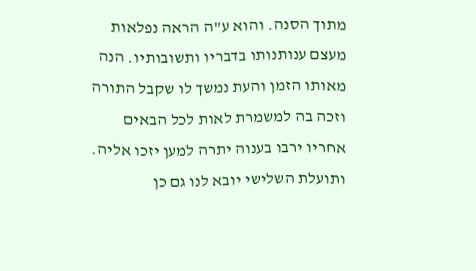מתוך הסנה. והוא ע"ה הראה נפלאות מעצם ענותנותו בדבריו ותשובותיו. הנה מאותו הזמן והעת נמשך לו שקבל התורה וזכה בה למשמרת לאות לכל הבאים אחריו ירבו בענוה יתרה למען יזכו אליה. ותועלת השלישי יובא לנו גם כן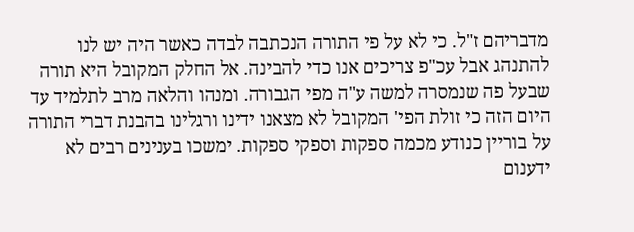מדבריהם ז"ל. כי לא על פי התורה הנכתבה לבדה כאשר היה יש לנו להתנהג אבל עכ"פ צריכים אנו כדי להבינה. אל החלק המקובל היא תורה שבעל פה שנמסרה למשה ע"ה מפי הגבורה. ומנהו והלאה מרב לתלמיד עד היום הזה כי זולת הפי' המקובל לא מצאנו ידינו ורגלינו בהבנת דברי התורה על בוריין כנודע מכמה ספקות וספקי ספקות. ימשכו בענינים רבים לא ידענום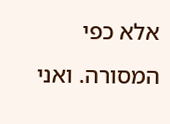אלא כפי המסורה. ואני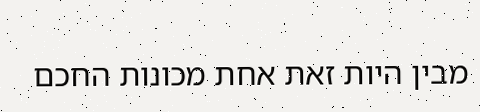מבין היות זאת אחת מכונות החכם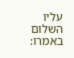עליו השלום באמרו: